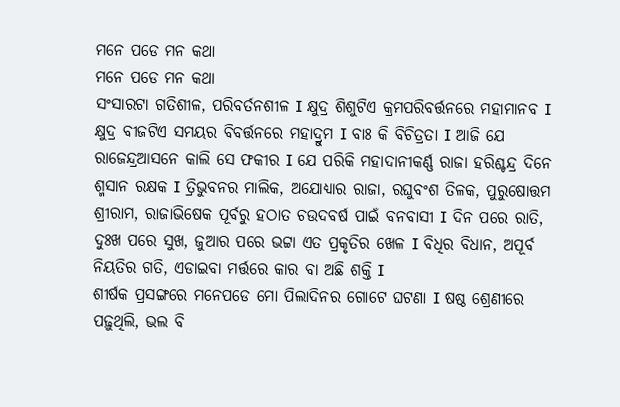ମନେ ପଡେ ମନ କଥା
ମନେ ପଡେ ମନ କଥା
ସଂସାରଟା ଗତିଶୀଳ, ପରିବର୍ତନଶୀଳ I କ୍ଷୁଦ୍ର ଶିଶୁଟିଏ କ୍ରମପରିବର୍ତ୍ତନରେ ମହାମାନବ I କ୍ଷୁଦ୍ର ବୀଜଟିଏ ସମୟର ବିବର୍ତ୍ତନରେ ମହାଦ୍ରୁମ I ବାଃ କି ବିଚିତ୍ରତା I ଆଜି ଯେ ରାଜେନ୍ଦ୍ରଆସନେ କାଲି ସେ ଫକୀର I ଯେ ପରିକି ମହାଦାନୀକର୍ଣ୍ଣ ରାଜା ହରିଶ୍ଚନ୍ଦ୍ର ଦିନେ ଶ୍ମସାନ ରକ୍ଷକ I ତ୍ରିଭୁବନର ମାଲିକ, ଅଯୋଧ୍ୟାର ରାଜା, ରଘୁବଂଶ ତିଳକ, ପୁରୁଷୋତ୍ତମ ଶ୍ରୀରାମ, ରାଜାଭିଷେକ ପୂର୍ବରୁ ହଠାତ ଚଉଦବର୍ଷ ପାଇଁ ବନବାସୀ I ଦିନ ପରେ ରାତି, ଦୁଃଖ ପରେ ସୁଖ, ଜୁଆର ପରେ ଭଟ୍ଟା ଏତ ପ୍ରକୃତିର ଖେଳ I ବିଧିର ବିଧାନ, ଅପୂର୍ବ ନିୟତିର ଗତି, ଏଡାଇବା ମର୍ତ୍ତରେ କାର ବା ଅଛି ଶକ୍ତି I
ଶୀର୍ଷକ ପ୍ରସଙ୍ଗରେ ମନେପଡେ ମୋ ପିଲାଦିନର ଗୋଟେ ଘଟଣା I ଷଷ୍ଠ ଶ୍ରେଣୀରେ ପଢ଼ୁଥିଲି, ଭଲ ବି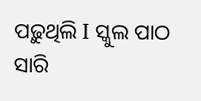ପଢ଼ୁଥିଲି I ସ୍କୁଲ ପାଠ ସାରି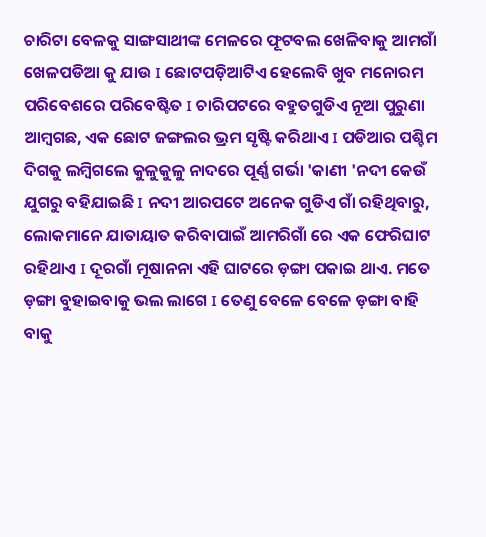ଚାରିଟା ବେଳକୁ ସାଙ୍ଗସାଥୀଙ୍କ ମେଳରେ ଫୂଟବଲ ଖେଳିବାକୁ ଆମଗାଁ ଖେଳପଡିଆ କୁ ଯାଉ I ଛୋଟପଡ଼ିଆଟିଏ ହେଲେବି ଖୁବ ମନୋରମ ପରିବେଶରେ ପରିବେଷ୍ଟିତ I ଚାରିପଟରେ ବହୁତଗୁଡିଏ ନୂଆ ପୁରୁଣା ଆମ୍ବଗଛ, ଏକ ଛୋଟ ଜଙ୍ଗଲର ଭ୍ରମ ସୃଷ୍ଟି କରିଥାଏ I ପଡିଆର ପଶ୍ଚିମ ଦିଗକୁ ଲମ୍ବିଗଲେ କୁଳୁକୁଳୁ ନାଦରେ ପୂର୍ଣ୍ଣ ଗର୍ଭା 'କାଣୀ 'ନଦୀ କେଉଁ ଯୁଗରୁ ବହିଯାଇଛି I ନଦୀ ଆରପଟେ ଅନେକ ଗୁଡିଏ ଗାଁ ରହିଥିବାରୁ, ଲୋକମାନେ ଯାତାୟାତ କରିବାପାଇଁ ଆମରିଗାଁ ରେ ଏକ ଫେରିଘାଟ ରହିଥାଏ I ଦୂରଗାଁ ମୂଷାନନା ଏହି ଘାଟରେ ଡ଼ଙ୍ଗା ପକାଇ ଥାଏ. ମତେ ଡ଼ଙ୍ଗା ବୁହାଇବାକୁ ଭଲ ଲାଗେ I ତେଣୁ ବେଳେ ବେଳେ ଡ଼ଙ୍ଗା ବାହି ବାକୁ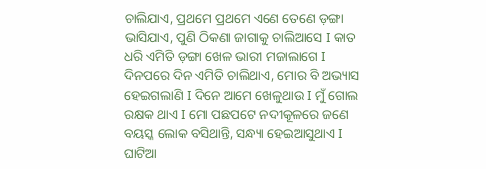ଚାଲିଯାଏ, ପ୍ରଥମେ ପ୍ରଥମେ ଏଣେ ତେଣେ ଡ଼ଙ୍ଗା ଭାସିଯାଏ, ପୁଣି ଠିକଣା ଜାଗାକୁ ଚାଲିଆସେ I କାତ ଧରି ଏମିତି ଡ଼ଙ୍ଗା ଖେଳ ଭାରୀ ମଜାଲାଗେ I ଦିନପରେ ଦିନ ଏମିତି ଚାଲିଥାଏ, ମୋର ବି ଅଭ୍ୟାସ ହେଇଗଲାଣି I ଦିନେ ଆମେ ଖେଳୁଥାଉ I ମୁଁ ଗୋଲ ରକ୍ଷକ ଥାଏ I ମୋ ପଛପଟେ ନଦୀକୂଳରେ ଜଣେ ବୟସ୍କ ଲୋକ ବସିଥାନ୍ତି, ସନ୍ଧ୍ୟା ହେଇଆସୁଥାଏ I ଘାଟିଆ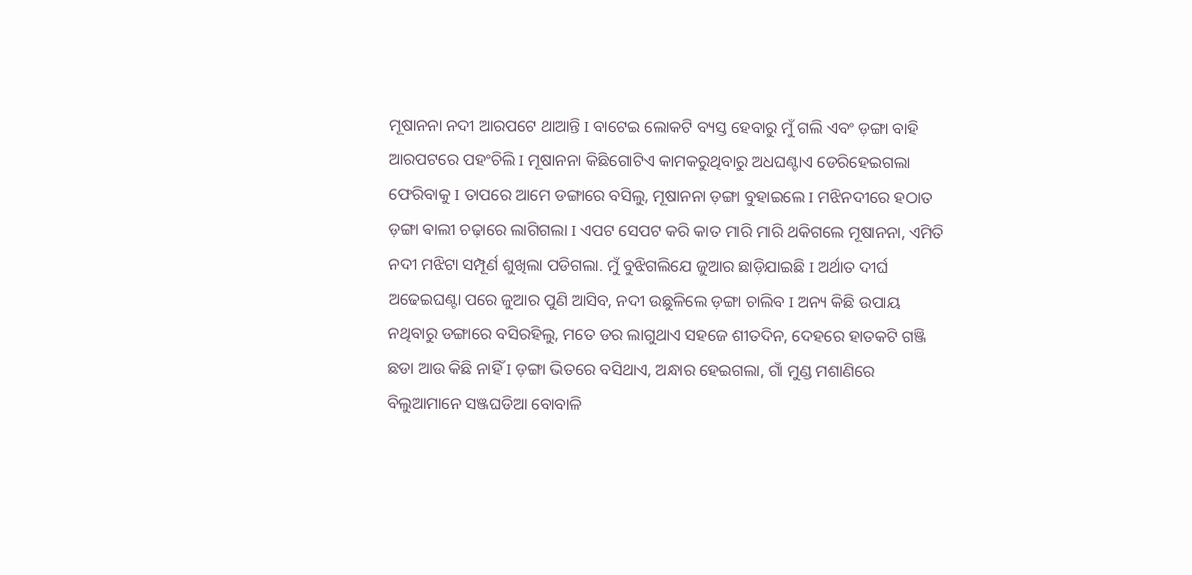ମୂଷାନନା ନଦୀ ଆରପଟେ ଥାଆନ୍ତି I ବାଟେଇ ଲୋକଟି ବ୍ୟସ୍ତ ହେବାରୁ ମୁଁ ଗଲି ଏବଂ ଡ଼ଙ୍ଗା ବାହି ଆରପଟରେ ପହଂଚିଲି I ମୂଷାନନା କିଛିଗୋଟିଏ କାମକରୁଥିବାରୁ ଅଧଘଣ୍ଟାଏ ଡେରିହେଇଗଲା ଫେରିବାକୁ I ତାପରେ ଆମେ ଡଙ୍ଗାରେ ବସିଲୁ, ମୂଷାନନା ଡ଼ଙ୍ଗା ବୁହାଇଲେ I ମଝିନଦୀରେ ହଠାତ ଡ଼ଙ୍ଗା ଵାଲୀ ଚଢ଼ାରେ ଲାଗିଗଲା I ଏପଟ ସେପଟ କରି କାତ ମାରି ମାରି ଥକିଗଲେ ମୂଷାନନା, ଏମିତି ନଦୀ ମଝିଟା ସମ୍ପୂର୍ଣ ଶୁଖିଲା ପଡିଗଲା. ମୁଁ ବୁଝିଗଲିଯେ ଜୁଆର ଛାଡ଼ିଯାଇଛି I ଅର୍ଥାତ ଦୀର୍ଘ ଅଢେଇଘଣ୍ଟା ପରେ ଜୁଆର ପୁଣି ଆସିବ, ନଦୀ ଉଛୁଳିଲେ ଡ଼ଙ୍ଗା ଚାଲିବ I ଅନ୍ୟ କିଛି ଉପାୟ ନଥିବାରୁ ଡଙ୍ଗାରେ ବସିରହିଲୁ, ମତେ ଡର ଲାଗୁଥାଏ ସହଜେ ଶୀତଦିନ, ଦେହରେ ହାତକଟି ଗଞ୍ଜି ଛଡା ଆଉ କିଛି ନାହିଁ I ଡ଼ଙ୍ଗା ଭିତରେ ବସିଥାଏ, ଅନ୍ଧାର ହେଇଗଲା, ଗାଁ ମୁଣ୍ଡ ମଶାଣିରେ ବିଲୁଆମାନେ ସଞ୍ଜଘଡିଆ ବୋବାଳି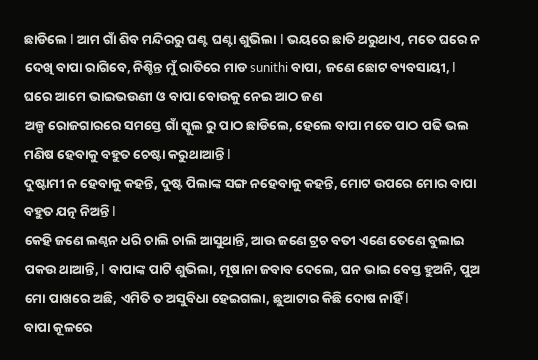ଛାଡିଲେ I ଆମ ଗାଁ ଶିବ ମନ୍ଦିରରୁ ଘଣ୍ଟ ଘଣ୍ଟା ଶୁଭିଲା I ଭୟରେ ଛାତି ଥରୁଥାଏ, ମତେ ଘରେ ନ ଦେଖି ବାପା ରାଗିବେ, ନିଶ୍ଚିନ୍ତ ମୁଁ ରାତିରେ ମାଡ sunithi ବାପା, ଜଣେ ଛୋଟ ବ୍ୟବସାୟୀ, I ଘରେ ଆମେ ଭାଇଭଉଣୀ ଓ ବାପା ବୋଉକୁ ନେଇ ଆଠ ଜଣ
ଅଳ୍ପ ରୋଜଗାରରେ ସମସ୍ତେ ଗାଁ ସ୍କୁଲ ରୁ ପାଠ ଛାଡିଲେ, ହେଲେ ବାପା ମତେ ପାଠ ପଢି ଭଲ ମଣିଷ ହେବାକୁ ବହୁତ ଚେଷ୍ଟା କରୁଥାଆନ୍ତି I
ଦୁଷ୍ଟାମୀ ନ ହେବାକୁ କହନ୍ତି, ଦୁଷ୍ଟ ପିଲାଙ୍କ ସଙ୍ଗ ନହେବାକୁ କହନ୍ତି, ମୋଟ ଉପରେ ମୋର ବାପା ବହୁତ ଯତ୍ନ ନିଅନ୍ତି I
କେହି ଜଣେ ଲଣ୍ଠନ ଧରି ଚାଲି ଚାଲି ଆସୁଥାନ୍ତି, ଆଉ ଜଣେ ଟ୍ରଚ ବତୀ ଏଣେ ତେଣେ ବୁଲାଇ ପକଉ ଥାଆନ୍ତି, I ବାପାଙ୍କ ପାଟି ଶୁଭିଲା, ମୂଷାନା ଜବାବ ଦେଲେ, ଘନ ଭାଇ ବେସ୍ତ ହୁଅନି, ପୁଅ ମୋ ପାଖରେ ଅଛି, ଏମିତି ତ ଅସୁବିଧା ହେଇଗଲା, ଛୁଆଟାର କିଛି ଦୋଷ ନାହିଁ I
ବାପା କୂଳରେ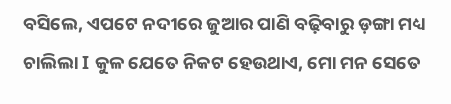ବସିଲେ, ଏପଟେ ନଦୀରେ ଜୁଆର ପାଣି ବଢ଼ିବାରୁ ଡ଼ଙ୍ଗା ମଧ୍ୟ ଚାଲିଲା I କୁଳ ଯେତେ ନିକଟ ହେଉଥାଏ, ମୋ ମନ ସେତେ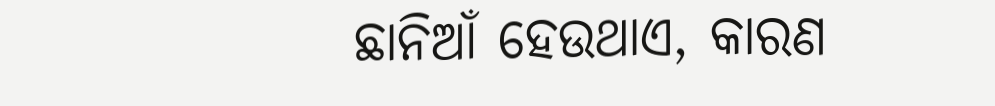ଛାନିଆଁ ହେଉଥାଏ, କାରଣ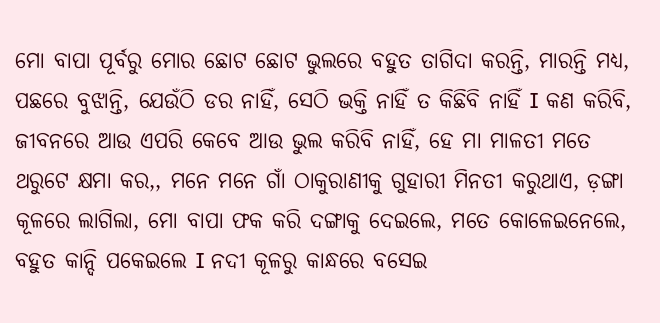ମୋ ବାପା ପୂର୍ବରୁ ମୋର ଛୋଟ ଛୋଟ ଭୁଲରେ ବହୁତ ତାଗିଦା କରନ୍ତି, ମାରନ୍ତି ମଧ୍ୟ, ପଛରେ ବୁଝାନ୍ତି, ଯେଉଁଠି ଡର ନାହିଁ, ସେଠି ଭକ୍ତି ନାହିଁ ତ କିଛିବି ନାହିଁ I କଣ କରିବି, ଜୀବନରେ ଆଉ ଏପରି କେବେ ଆଉ ଭୁଲ କରିବି ନାହିଁ, ହେ ମା ମାଳତୀ ମତେ ଥରୁଟେ କ୍ଷମା କର,, ମନେ ମନେ ଗାଁ ଠାକୁରାଣୀକୁ ଗୁହାରୀ ମିନତୀ କରୁଥାଏ, ଡ଼ଙ୍ଗା
କୂଳରେ ଲାଗିଲା, ମୋ ବାପା ଫକ କରି ଦଙ୍ଗାକୁ ଦେଇଲେ, ମତେ କୋଳେଇନେଲେ, ବହୁତ କାନ୍ଦି ପକେଇଲେ I ନଦୀ କୂଳରୁ କାନ୍ଧରେ ବସେଇ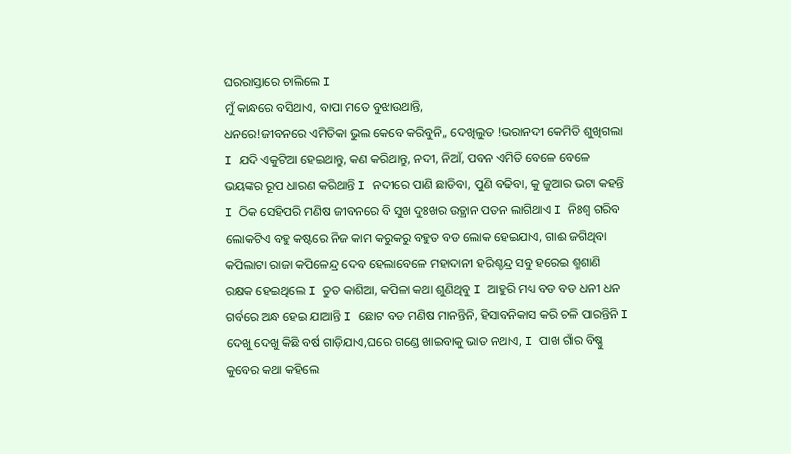ଘରରାସ୍ତାରେ ଚାଲିଲେ I
ମୁଁ କାନ୍ଧରେ ବସିଥାଏ, ବାପା ମତେ ବୁଝାଉଥାନ୍ତି,
ଧନରେ!ଜୀବନରେ ଏମିତିକା ଭୁଲ କେବେ କରିବୁନି,, ଦେଖିଲୁତ !ଭରାନଦୀ କେମିତି ଶୁଖିଗଲା I ଯଦି ଏକୁଟିଆ ହେଇଥାନ୍ତୁ, କଣ କରିଥାନ୍ତୁ, ନଦୀ, ନିଆଁ, ପବନ ଏମିତି ବେଳେ ବେଳେ ଭୟଙ୍କର ରୂପ ଧାରଣ କରିଥାନ୍ତି I ନଦୀରେ ପାଣି ଛାଡିବା, ପୁଣି ବଢିବା, କୁ ଜୁଆର ଭଟା କହନ୍ତି I ଠିକ ସେହିପରି ମଣିଷ ଜୀବନରେ ବି ସୁଖ ଦୁଃଖର ଉତ୍ଥାନ ପତନ ଲାଗିଥାଏ I ନିଃଶ୍ୱ ଗରିବ ଲୋକଟିଏ ବହୁ କଷ୍ଟରେ ନିଜ କାମ କରୁକରୁ ବହୁତ ବଡ ଲୋକ ହେଇଯାଏ, ଗାଈ ଜଗିଥିବା କପିଲାଟା ରାଜା କପିଳେନ୍ଦ୍ର ଦେବ ହେଲାବେଳେ ମହାଦାନୀ ହରିଶ୍ଚନ୍ଦ୍ର ସବୁ ହରେଇ ଶ୍ମଶାଣି ରକ୍ଷକ ହେଇଥିଲେ I ତୁତ କାଶିଆ, କପିଳା କଥା ଶୁଣିଥିବୁ I ଆହୁରି ମଧ୍ୟ ବଡ ବଡ ଧନୀ ଧନ ଗର୍ବରେ ଅନ୍ଧ ହେଇ ଯାଆନ୍ତି I ଛୋଟ ବଡ ମଣିଷ ମାନନ୍ତିନି, ହିସାବନିକାସ କରି ଚଳି ପାରନ୍ତିନି I ଦେଖୁ ଦେଖୁ କିଛି ବର୍ଷ ଗାଡ଼ିଯାଏ,ଘରେ ଗଣ୍ଡେ ଖାଇବାକୁ ଭାତ ନଥାଏ, I ପାଖ ଗାଁର ବିଷ୍ଣୁ କୁବେର କଥା କହିଲେ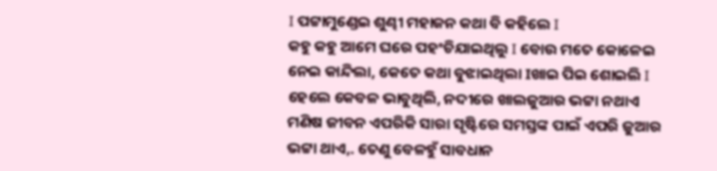I ପଟ୍ଟାମୁଣ୍ଡେଇ ଶୁଣ୍ଢୀ ମହାଜନ କଥା ବି କହିଲେ I
କହୁ କହୁ ଆମେ ଘରେ ପହଂଚିଯାଇଥିଲୁ I ବୋଉ ମତେ କୋଳେଇ ନେଇ କାନ୍ଦିଲା, କେତେ କଥା ବୁଝାଇଥିଲା Iଖାଇ ପିଇ ଶୋଇଲି I ହେଲେ କେବଳ ଭାବୁଥିଲି, ନଦୀରେ ଖାଲଜୁଆର ଭଟ୍ଟା ନଥାଏ ମଣିଷ ଜୀବନ ଏପରିକି ସାରା ସୃଷ୍ଟିରେ ସମସ୍ତଙ୍କ ପାଇଁ ଏପରି ଜୁଆର ଭଟ୍ଟା ଥାଏ,. ତେଣୁ ବେଳହୁଁ ସାବଧାନ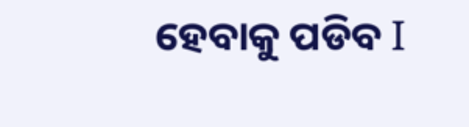ହେବାକୁ ପଡିବ I